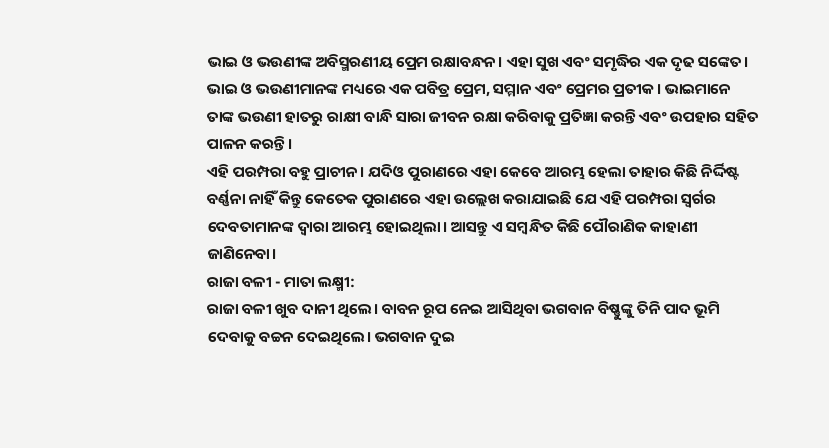ଭାଇ ଓ ଭଉଣୀଙ୍କ ଅବିସ୍ମରଣୀୟ ପ୍ରେମ ରକ୍ଷାବନ୍ଧନ। ଏହା ସୁଖ ଏବଂ ସମୃଦ୍ଧିର ଏକ ଦୃଢ ସଙ୍କେତ। ଭାଇ ଓ ଭଉଣୀମାନଙ୍କ ମଧ୍ୟରେ ଏକ ପବିତ୍ର ପ୍ରେମ, ସମ୍ମାନ ଏବଂ ପ୍ରେମର ପ୍ରତୀକ। ଭାଇମାନେ ତାଙ୍କ ଭଉଣୀ ହାତରୁ ରାକ୍ଷୀ ବାନ୍ଧି ସାରା ଜୀବନ ରକ୍ଷା କରିବାକୁ ପ୍ରତିଜ୍ଞା କରନ୍ତି ଏବଂ ଉପହାର ସହିତ ପାଳନ କରନ୍ତି।
ଏହି ପରମ୍ପରା ବହୁ ପ୍ରାଚୀନ। ଯଦିଓ ପୁରାଣରେ ଏହା କେବେ ଆରମ୍ଭ ହେଲା ତାହାର କିଛି ନିର୍ଦ୍ଦିଷ୍ଟ ବର୍ଣ୍ଣନା ନାହିଁ କିନ୍ତୁ କେତେକ ପୁରାଣରେ ଏହା ଉଲ୍ଲେଖ କରାଯାଇଛି ଯେ ଏହି ପରମ୍ପରା ସ୍ୱର୍ଗର ଦେବତାମାନଙ୍କ ଦ୍ୱାରା ଆରମ୍ଭ ହୋଇଥିଲା। ଆସନ୍ତୁ ଏ ସମ୍ବନ୍ଧିତ କିଛି ପୌରାଣିକ କାହାଣୀ ଜାଣିନେବା।
ରାଜା ବଳୀ - ମାତା ଲକ୍ଷ୍ମୀ:
ରାଜା ବଳୀ ଖୁବ ଦାନୀ ଥିଲେ। ବାବନ ରୂପ ନେଇ ଆସିଥିବା ଭଗବାନ ବିଷ୍ଣୁଙ୍କୁ ତିନି ପାଦ ଭୂମି ଦେବାକୁ ବଚ୍ଚନ ଦେଇଥିଲେ। ଭଗବାନ ଦୁଇ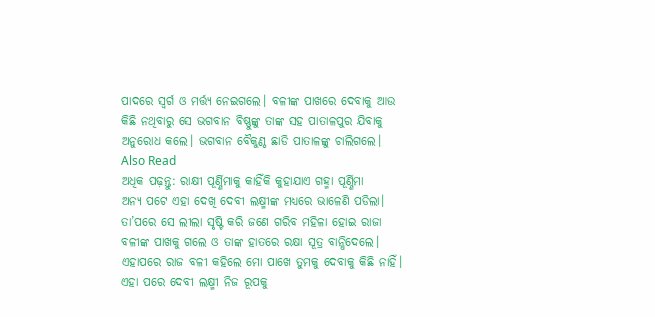ପାଦରେ ସ୍ୱର୍ଗ ଓ ମର୍ତ୍ତ୍ୟ ନେଇଗଲେ। ବଳୀଙ୍କ ପାଖରେ ଦେବାକୁ ଆଉ କିଛି ନଥିବାରୁ ସେ ଭଗବାନ ବିଷ୍ଣୁଙ୍କୁ ତାଙ୍କ ସହ ପାତାଳପୁର ଯିବାକୁ ଅନୁରୋଧ କଲେ। ଭଗବାନ ବୈକୁଣ୍ଠ ଛାଡି ପାତାଳଙ୍କୁ ଚାଲିଗଲେ।
Also Read
ଅଧିକ ପଢ଼ନ୍ତୁ: ରାକ୍ଷୀ ପୂର୍ଣ୍ଣିମାକୁ କାହିଁକି କୁହାଯାଏ ଗହ୍ମା ପୂର୍ଣ୍ଣିମା
ଅନ୍ୟ ପଟେ ଏହା ଦେଖି ଦେବୀ ଲକ୍ଷ୍ମୀଙ୍କ ମଧ୍ୟରେ ଭାଳେଣି ପଡିଲା। ତା’ପରେ ସେ ଲୀଲା ସୃଷ୍ଟି କରି ଜଣେ ଗରିବ ମହିଳା ହୋଇ ରାଜା ବଳୀଙ୍କ ପାଖକୁ ଗଲେ ଓ ତାଙ୍କ ହାତରେ ରକ୍ଷା ସୂତ୍ର ବାନ୍ଧିଦେଲେ। ଏହାପରେ ରାଜ ବଳୀ କହିଲେ ମୋ ପାଖେ ତୁମକୁ ଦେବାକୁ କିଛି ନାହିଁ। ଏହା ପରେ ଦେବୀ ଲକ୍ଷ୍ମୀ ନିଜ ରୂପକୁ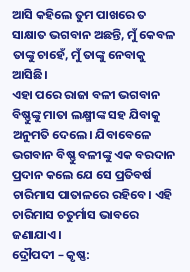ଆସି କହିଲେ ତୁମ ପାଖରେ ତ ସାକ୍ଷାତ ଭଗବାନ ଅଛନ୍ତି, ମୁଁ କେବଳ ତାଙ୍କୁ ଚାହେଁ, ମୁଁ ତାଙ୍କୁ ନେବାକୁ ଆସିଛି।
ଏହା ପରେ ରାଜା ବଳୀ ଭଗବାନ ବିଷ୍ଣୁଙ୍କୁ ମାତା ଲକ୍ଷ୍ମୀଙ୍କ ସହ ଯିବାକୁ ଅନୁମତି ଦେଲେ। ଯିବାବେଳେ ଭଗବାନ ବିଷ୍ଣୁ ବଳୀଙ୍କୁ ଏକ ବରଦାନ ପ୍ରଦାନ କଲେ ଯେ ସେ ପ୍ରତିବର୍ଷ ଚାରିମାସ ପାତାଳରେ ରହିବେ। ଏହି ଚାରିମାସ ଚତୁର୍ମାସ ଭାବରେ ଜଣାଯାଏ।
ଦ୍ରୌପଦୀ – କୃଷ୍ଣ: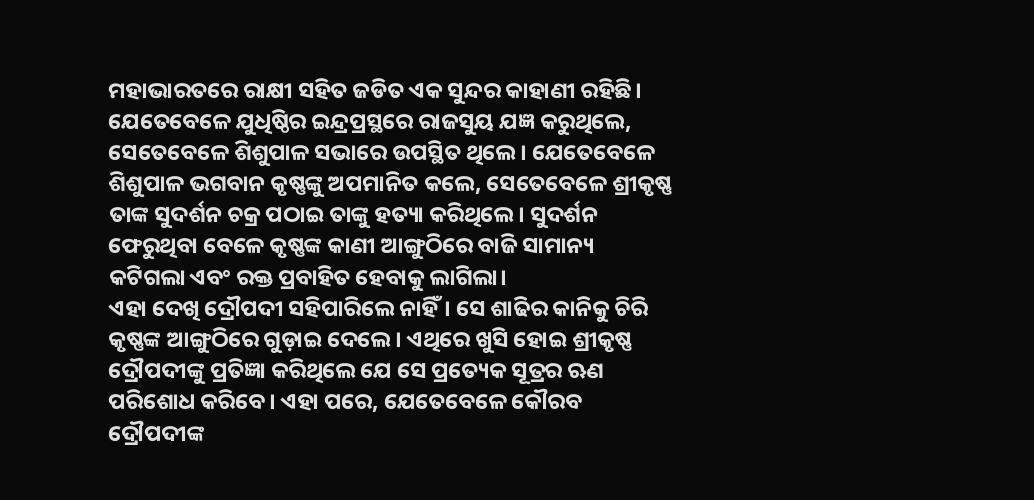ମହାଭାରତରେ ରାକ୍ଷୀ ସହିତ ଜଡିତ ଏକ ସୁନ୍ଦର କାହାଣୀ ରହିଛି। ଯେତେବେଳେ ଯୁଧିଷ୍ଠିର ଇନ୍ଦ୍ରପ୍ରସ୍ଥରେ ରାଜସୁୟ ଯଜ୍ଞ କରୁଥିଲେ, ସେତେବେଳେ ଶିଶୁପାଳ ସଭାରେ ଉପସ୍ଥିତ ଥିଲେ। ଯେତେବେଳେ ଶିଶୁପାଳ ଭଗବାନ କୃଷ୍ଣଙ୍କୁ ଅପମାନିତ କଲେ, ସେତେବେଳେ ଶ୍ରୀକୃଷ୍ଣ ତାଙ୍କ ସୁଦର୍ଶନ ଚକ୍ର ପଠାଇ ତାଙ୍କୁ ହତ୍ୟା କରିଥିଲେ। ସୁଦର୍ଶନ ଫେରୁଥିବା ବେଳେ କୃଷ୍ଣଙ୍କ କାଣୀ ଆଙ୍ଗୁଠିରେ ବାଜି ସାମାନ୍ୟ କଟିଗଲା ଏବଂ ରକ୍ତ ପ୍ରବାହିତ ହେବାକୁ ଲାଗିଲା।
ଏହା ଦେଖି ଦ୍ରୌପଦୀ ସହିପାରିଲେ ନାହିଁ। ସେ ଶାଢିର କାନିକୁ ଚିରି କୃଷ୍ଣଙ୍କ ଆଙ୍ଗୁଠିରେ ଗୁଡ଼ାଇ ଦେଲେ। ଏଥିରେ ଖୁସି ହୋଇ ଶ୍ରୀକୃଷ୍ଣ ଦ୍ରୌପଦୀଙ୍କୁ ପ୍ରତିଜ୍ଞା କରିଥିଲେ ଯେ ସେ ପ୍ରତ୍ୟେକ ସୂତ୍ରର ଋଣ ପରିଶୋଧ କରିବେ। ଏହା ପରେ, ଯେତେବେଳେ କୌରବ ଦ୍ରୌପଦୀଙ୍କ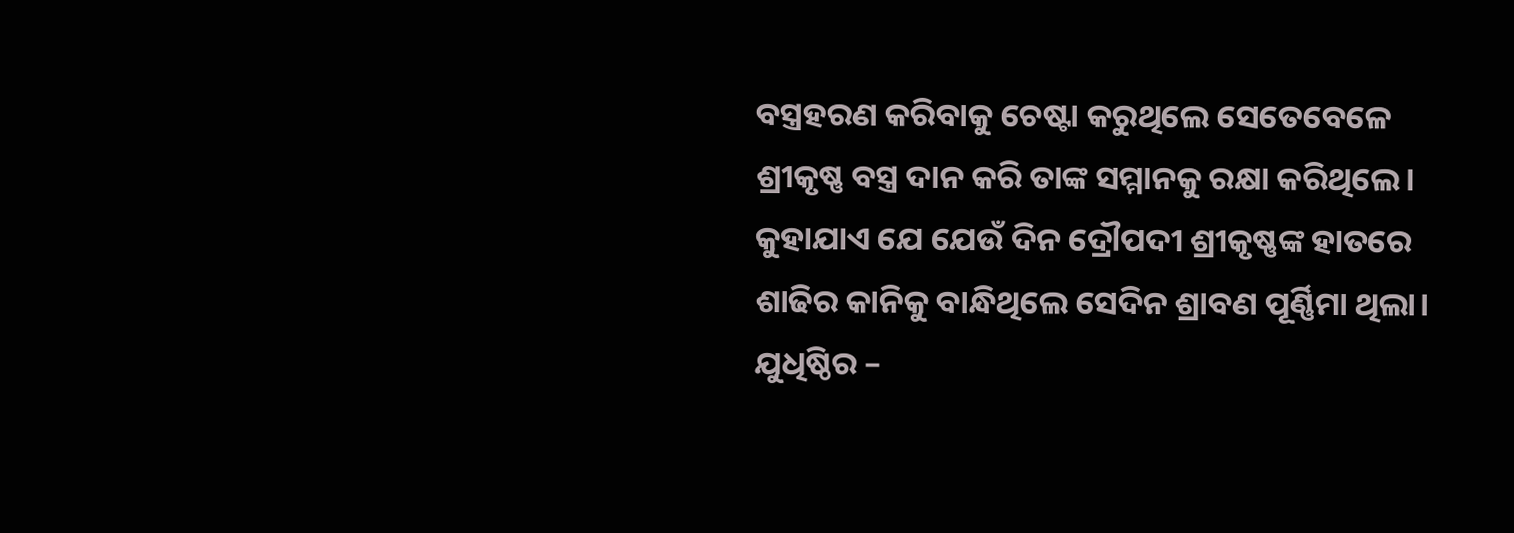ବସ୍ତ୍ରହରଣ କରିବାକୁ ଚେଷ୍ଟା କରୁଥିଲେ ସେତେବେଳେ ଶ୍ରୀକୃଷ୍ଣ ବସ୍ତ୍ର ଦାନ କରି ତାଙ୍କ ସମ୍ମାନକୁ ରକ୍ଷା କରିଥିଲେ। କୁହାଯାଏ ଯେ ଯେଉଁ ଦିନ ଦ୍ରୌପଦୀ ଶ୍ରୀକୃଷ୍ଣଙ୍କ ହାତରେ ଶାଢିର କାନିକୁ ବାନ୍ଧିଥିଲେ ସେଦିନ ଶ୍ରାବଣ ପୂର୍ଣ୍ଣିମା ଥିଲା।
ଯୁଧିଷ୍ଠିର –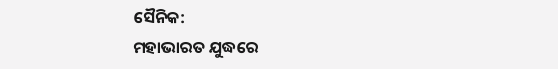ସୈନିକ:
ମହାଭାରତ ଯୁଦ୍ଧରେ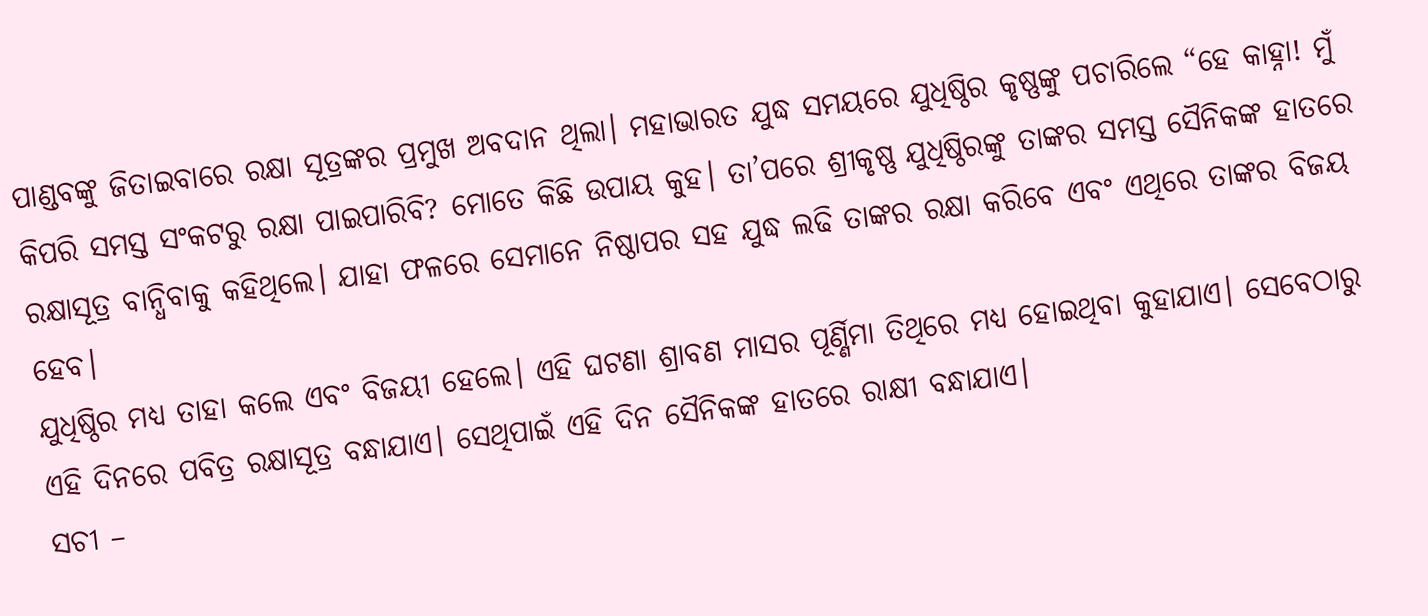ପାଣ୍ଡବଙ୍କୁ ଜିତାଇବାରେ ରକ୍ଷା ସୂତ୍ରଙ୍କର ପ୍ରମୁଖ ଅବଦାନ ଥିଲା। ମହାଭାରତ ଯୁଦ୍ଧ ସମୟରେ ଯୁଧିଷ୍ଠିର କୃଷ୍ଣଙ୍କୁ ପଚାରିଲେ “ହେ କାହ୍ନା! ମୁଁ କିପରି ସମସ୍ତ ସଂକଟରୁ ରକ୍ଷା ପାଇପାରିବି? ମୋତେ କିଛି ଉପାୟ କୁହ। ତା’ପରେ ଶ୍ରୀକୃଷ୍ଣ ଯୁଧିଷ୍ଠିରଙ୍କୁ ତାଙ୍କର ସମସ୍ତ ସୈନିକଙ୍କ ହାତରେ ରକ୍ଷାସୂତ୍ର ବାନ୍ଧିବାକୁ କହିଥିଲେ। ଯାହା ଫଳରେ ସେମାନେ ନିଷ୍ଠାପର ସହ ଯୁଦ୍ଧ ଲଢି ତାଙ୍କର ରକ୍ଷା କରିବେ ଏବଂ ଏଥିରେ ତାଙ୍କର ବିଜୟ ହେବ।
ଯୁଧିଷ୍ଠିର ମଧ୍ୟ ତାହା କଲେ ଏବଂ ବିଜୟୀ ହେଲେ। ଏହି ଘଟଣା ଶ୍ରାବଣ ମାସର ପୂର୍ଣ୍ଣିମା ତିଥିରେ ମଧ୍ୟ ହୋଇଥିବା କୁହାଯାଏ। ସେବେଠାରୁ ଏହି ଦିନରେ ପବିତ୍ର ରକ୍ଷାସୂତ୍ର ବନ୍ଧାଯାଏ। ସେଥିପାଇଁ ଏହି ଦିନ ସୈନିକଙ୍କ ହାତରେ ରାକ୍ଷୀ ବନ୍ଧାଯାଏ।
ସଚୀ –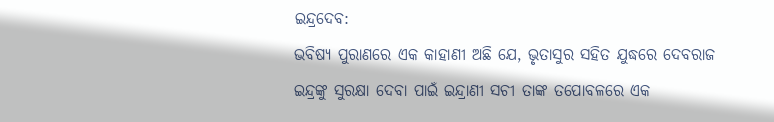ଇନ୍ଦ୍ରଦେବ:
ଭବିଷ୍ୟ ପୁରାଣରେ ଏକ କାହାଣୀ ଅଛି ଯେ, ଭୃତାସୁର ସହିତ ଯୁଦ୍ଧରେ ଦେବରାଜ ଇନ୍ଦ୍ରଙ୍କୁ ସୁରକ୍ଷା ଦେବା ପାଇଁ ଇନ୍ଦ୍ରାଣୀ ସଚୀ ତାଙ୍କ ତପୋବଳରେ ଏକ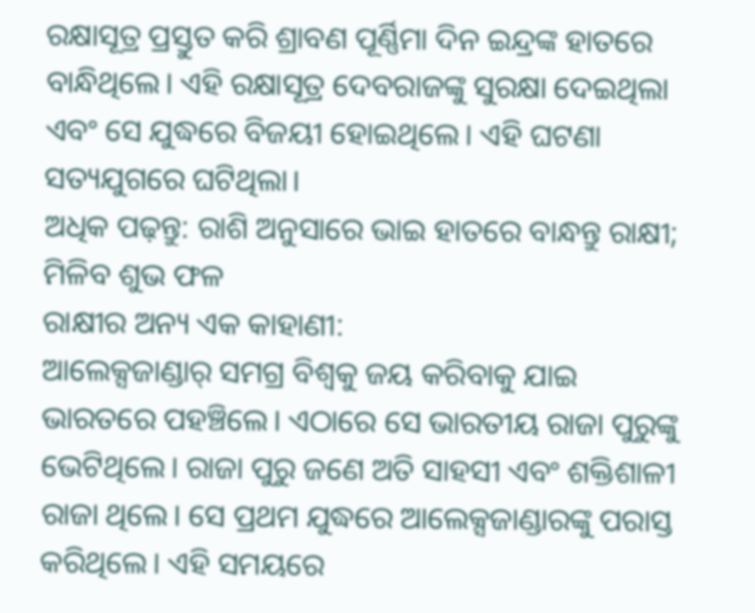ରକ୍ଷାସୂତ୍ର ପ୍ରସ୍ତୁତ କରି ଶ୍ରାବଣ ପୂର୍ଣ୍ଣିମା ଦିନ ଇନ୍ଦ୍ରଙ୍କ ହାତରେ ବାନ୍ଧିଥିଲେ। ଏହି ରକ୍ଷାସୂତ୍ର ଦେବରାଜଙ୍କୁ ସୁରକ୍ଷା ଦେଇଥିଲା ଏବଂ ସେ ଯୁଦ୍ଧରେ ବିଜୟୀ ହୋଇଥିଲେ। ଏହି ଘଟଣା ସତ୍ୟଯୁଗରେ ଘଟିଥିଲା।
ଅଧିକ ପଢ଼ନ୍ତୁ: ରାଶି ଅନୁସାରେ ଭାଇ ହାତରେ ବାନ୍ଧନ୍ତୁ ରାକ୍ଷୀ; ମିଳିବ ଶୁଭ ଫଳ
ରାକ୍ଷୀର ଅନ୍ୟ ଏକ କାହାଣୀ:
ଆଲେକ୍ସଜାଣ୍ଡାର୍ ସମଗ୍ର ବିଶ୍ୱକୁ ଜୟ କରିବାକୁ ଯାଇ ଭାରତରେ ପହଞ୍ଚିଲେ। ଏଠାରେ ସେ ଭାରତୀୟ ରାଜା ପୁରୁଙ୍କୁ ଭେଟିଥିଲେ। ରାଜା ପୁରୁ ଜଣେ ଅତି ସାହସୀ ଏବଂ ଶକ୍ତିଶାଳୀ ରାଜା ଥିଲେ। ସେ ପ୍ରଥମ ଯୁଦ୍ଧରେ ଆଲେକ୍ସଜାଣ୍ଡାରଙ୍କୁ ପରାସ୍ତ କରିଥିଲେ। ଏହି ସମୟରେ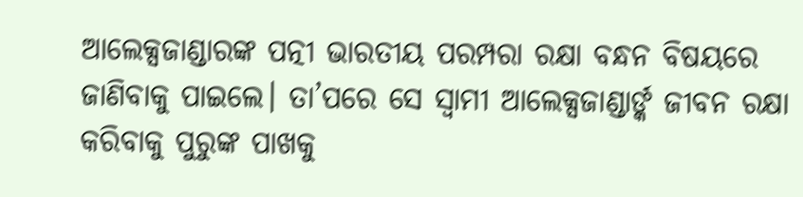ଆଲେକ୍ସଜାଣ୍ଡାରଙ୍କ ପତ୍ନୀ ଭାରତୀୟ ପରମ୍ପରା ରକ୍ଷା ବନ୍ଧନ ବିଷୟରେ ଜାଣିବାକୁ ପାଇଲେ। ତା’ପରେ ସେ ସ୍ୱାମୀ ଆଲେକ୍ସଜାଣ୍ଡାର୍ଙ୍କ ଜୀବନ ରକ୍ଷା କରିବାକୁ ପୁରୁଙ୍କ ପାଖକୁ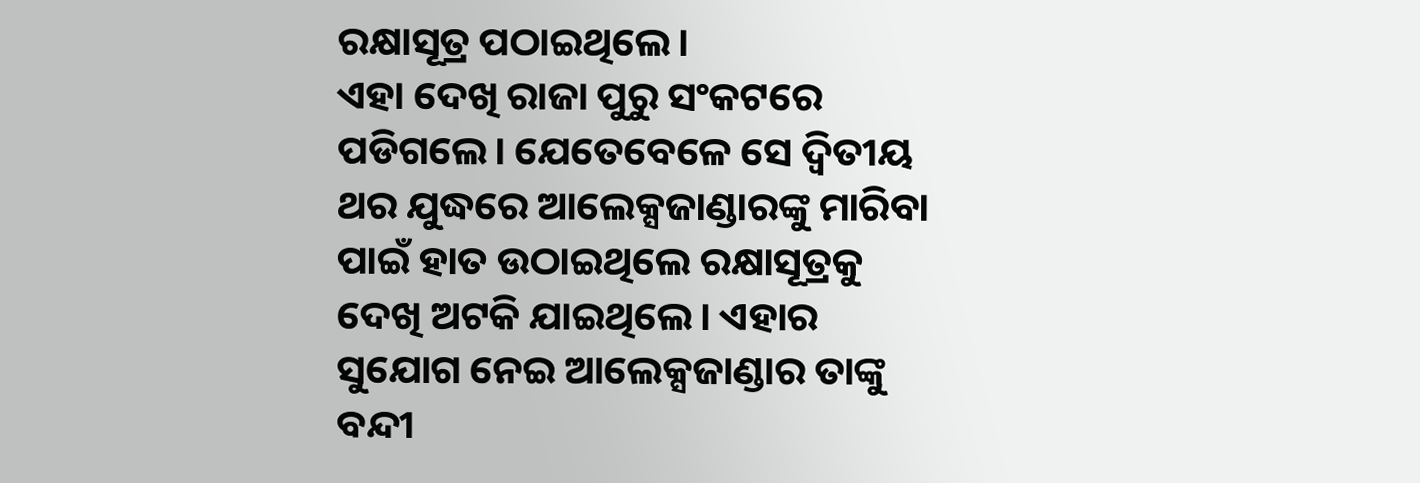ରକ୍ଷାସୂତ୍ର ପଠାଇଥିଲେ।
ଏହା ଦେଖି ରାଜା ପୁରୁ ସଂକଟରେ ପଡିଗଲେ। ଯେତେବେଳେ ସେ ଦ୍ୱିତୀୟ ଥର ଯୁଦ୍ଧରେ ଆଲେକ୍ସଜାଣ୍ଡାରଙ୍କୁ ମାରିବା ପାଇଁ ହାତ ଉଠାଇଥିଲେ ରକ୍ଷାସୂତ୍ରକୁ ଦେଖି ଅଟକି ଯାଇଥିଲେ। ଏହାର ସୁଯୋଗ ନେଇ ଆଲେକ୍ସଜାଣ୍ଡାର ତାଙ୍କୁ ବନ୍ଦୀ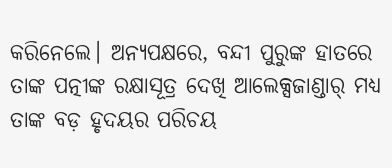କରିନେଲେ। ଅନ୍ୟପକ୍ଷରେ, ବନ୍ଦୀ ପୁରୁଙ୍କ ହାତରେ ତାଙ୍କ ପତ୍ନୀଙ୍କ ରକ୍ଷାସୂତ୍ର ଦେଖି ଆଲେକ୍ସଜାଣ୍ଡାର୍ ମଧ୍ୟ ତାଙ୍କ ବଡ଼ ହୃଦୟର ପରିଚୟ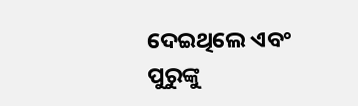ଦେଇଥିଲେ ଏବଂ ପୁରୁଙ୍କୁ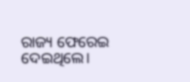ରାଜ୍ୟ ଫେରେଇ ଦେଇଥିଲେ।